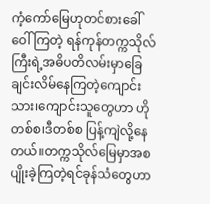ကံ့ကော်မြေဟုတင်စားခေါ်ဝေါ်ကြတဲ့ ရန်ကုန်တက္ကသိုလ်ကြီးရဲ့အဓိပတိလမ်းမှာခြေချင်းလိမ်နေကြတဲ့ကျောင်းသား၊ကျောင်းသူတွေဟာ ဟိုတစ်စ၊ဒီတစ်စ ပြန့်ကျဲလို့နေတယ်။တက္ကသိုလ်မြေမှာအစပျိုးခဲ့ကြတဲ့ရင်ခုန်သံတွေဟာ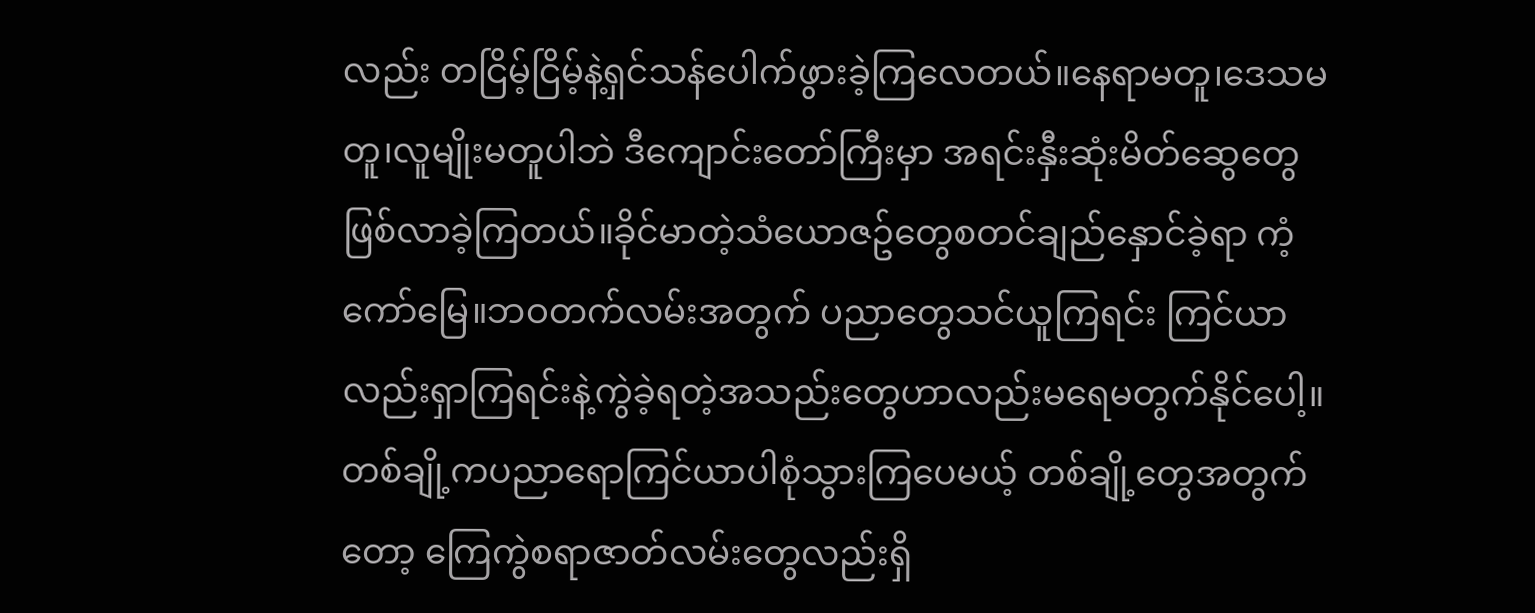လည်း တငြိမ့်ငြိမ့်နဲ့ရှင်သန်ပေါက်ဖွားခဲ့ကြလေတယ်။နေရာမတူ၊ဒေသမတူ၊လူမျိုးမတူပါဘဲ ဒီကျောင်းတော်ကြီးမှာ အရင်းနှီးဆုံးမိတ်ဆွေတွေဖြစ်လာခဲ့ကြတယ်။ခိုင်မာတဲ့သံယောဇဥ်တွေစတင်ချည်နှောင်ခဲ့ရာ ကံ့ကော်မြေ။ဘဝတက်လမ်းအတွက် ပညာတွေသင်ယူကြရင်း ကြင်ယာလည်းရှာကြရင်းနဲ့ကွဲခဲ့ရတဲ့အသည်းတွေဟာလည်းမရေမတွက်နိုင်ပေါ့။တစ်ချို့ကပညာရောကြင်ယာပါစုံသွားကြပေမယ့် တစ်ချို့တွေအတွက်တော့ ကြေကွဲစရာဇာတ်လမ်းတွေလည်းရှိ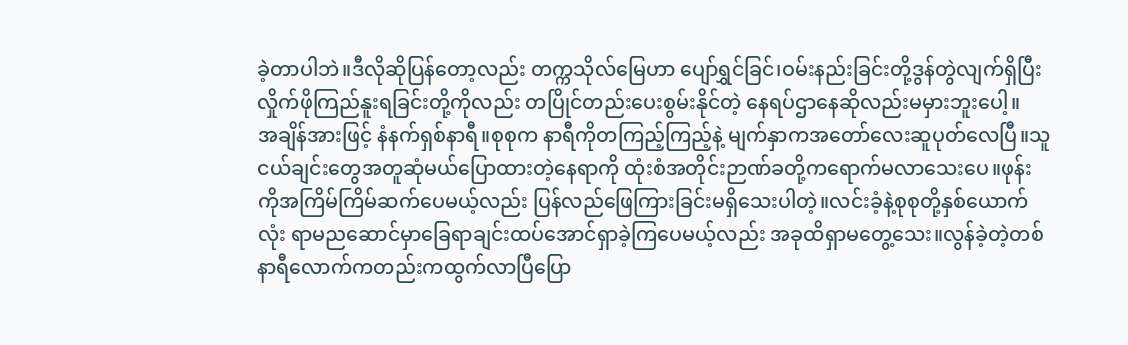ခဲ့တာပါဘဲ။ဒီလိုဆိုပြန်တော့လည်း တက္ကသိုလ်မြေဟာ ပျော်ရွှင်ခြင်၊ဝမ်းနည်းခြင်းတို့ဒွန်တွဲလျက်ရှိပြီး လှိုက်ဖိုကြည်နူးရခြင်းတို့ကိုလည်း တပြိုင်တည်းပေးစွမ်းနိုင်တဲ့ နေရပ်ဌာနေဆိုလည်းမမှားဘူးပေါ့။
အချိန်အားဖြင့် နံနက်ရှစ်နာရီ။စုစုက နာရီကိုတကြည့်ကြည့်နဲ့ မျက်နှာကအတော်လေးဆူပုတ်လေပြီ။သူငယ်ချင်းတွေအတူဆုံမယ်ပြောထားတဲ့နေရာကို ထုံးစံအတိုင်းဉာဏ်ခတို့ကရောက်မလာသေးပေ။ဖုန်းကိုအကြိမ်ကြိမ်ဆက်ပေမယ့်လည်း ပြန်လည်ဖြေကြားခြင်းမရှိသေးပါတဲ့။လင်းခံ့နဲ့စုစုတို့နှစ်ယောက်လုံး ရာမညဆောင်မှာခြေရာချင်းထပ်အောင်ရှာခဲ့ကြပေမယ့်လည်း အခုထိရှာမတွေ့သေး။လွန်ခဲ့တဲ့တစ်နာရီလောက်ကတည်းကထွက်လာပြီပြော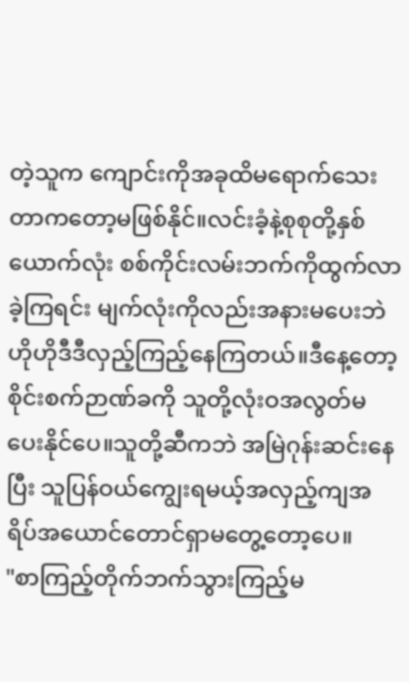တဲ့သူက ကျောင်းကိုအခုထိမရောက်သေးတာကတော့မဖြစ်နိုင်။လင်းခံ့နဲ့စုစုတို့နှစ်ယောက်လုံး စစ်ကိုင်းလမ်းဘက်ကိုထွက်လာခဲ့ကြရင်း မျက်လုံးကိုလည်းအနားမပေးဘဲ ဟိုဟိုဒီဒီလှည့်ကြည့်နေကြတယ်။ဒီနေ့တော့ စိုင်းစက်ဉာဏ်ခကို သူတို့လုံးဝအလွတ်မပေးနိုင်ပေ။သူတို့ဆီကဘဲ အမြဲဂုန်းဆင်းနေပြီး သူပြန်ဝယ်ကျွေးရမယ့်အလှည့်ကျအရိပ်အယောင်တောင်ရှာမတွေ့တော့ပေ။
"စာကြည့်တိုက်ဘက်သွားကြည့်မ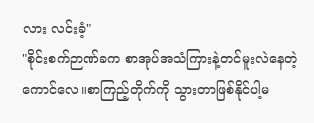လား လင်းခံ့"
"စိုင်းစက်ဉာဏ်ခက စာအုပ်အသံကြားနဲ့တင်မူးလဲနေတဲ့ကောင်လေ။စာကြည့်တိုက်ကို သွားတာဖြစ်နိုင်ပါ့မ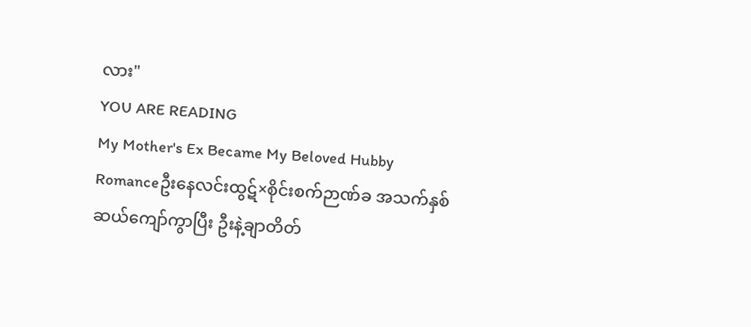လား"
YOU ARE READING
My Mother's Ex Became My Beloved Hubby
Romanceဦးနေလင်းထွဋ်×စိုင်းစက်ဉာဏ်ခ အသက်နှစ်ဆယ်ကျော်ကွာပြီး ဦးနဲ့ချာတိတ်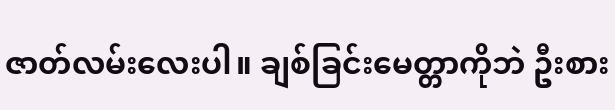ဇာတ်လမ်းလေးပါ။ ချစ်ခြင်းမေတ္တာကိုဘဲ ဦးစား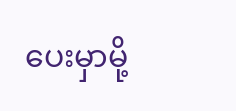ပေးမှာမို့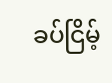ခပ်ငြိမ့်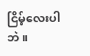ငြိမ့်လေးပါဘဲ။